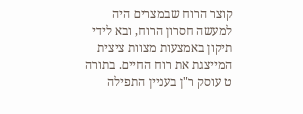קוצר הרוח שבמצרים היה למעשה חסרון הרוח, ובא לידי תיקון באמצעות מצוות ציצית המייצגת את רוח החיים. בתורה ט עוסק ר"ן בעניין התפילה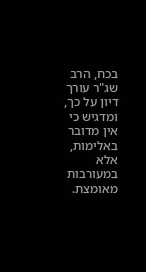בכח, הרב שג"ר עורך דיון על כך, ומדגיש כי אין מדובר באלימות, אלא במעורבות מאומצת.